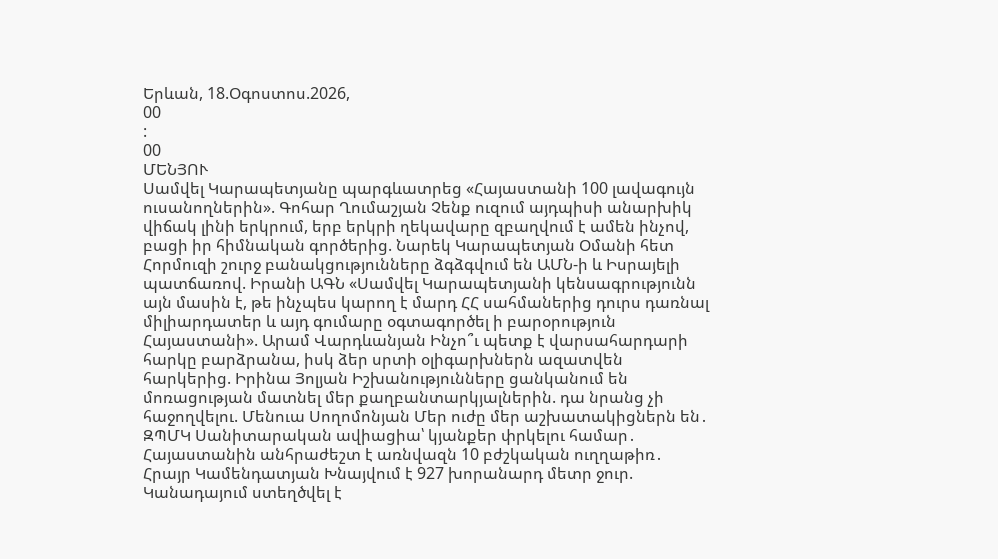Երևան, 18.Օգոստոս.2026,
00
:
00
ՄԵՆՅՈՒ
Սամվել Կարապետյանը պարգևատրեց «Հայաստանի 100 լավագույն ուսանողներին». Գոհար Ղումաշյան Չենք ուզում այդպիսի անարխիկ վիճակ լինի երկրում, երբ երկրի ղեկավարը զբաղվում է ամեն ինչով, բացի իր հիմնական գործերից. Նարեկ Կարապետյան Օմանի հետ Հորմուզի շուրջ բանակցությունները ձգձգվում են ԱՄՆ-ի և Իսրայելի պատճառով. Իրանի ԱԳՆ «Սամվել Կարապետյանի կենսագրությունն այն մասին է, թե ինչպես կարող է մարդ ՀՀ սահմաներից դուրս դառնալ միլիարդատեր և այդ գումարը օգտագործել ի բարօրություն Հայաստանի». Արամ Վարդևանյան Ինչո՞ւ պետք է վարսահարդարի հարկը բարձրանա, իսկ ձեր սրտի օլիգարխներն ազատվեն հարկերից. Իրինա Յոլյան Իշխանությունները ցանկանում են մոռացության մատնել մեր քաղբանտարկյալներին. դա նրանց չի հաջողվելու. Մենուա Սողոմոնյան Մեր ուժը մեր աշխատակիցներն են․ ԶՊՄԿ Սանիտարական ավիացիա՝ կյանքեր փրկելու համար․ Հայաստանին անհրաժեշտ է առնվազն 10 բժշկական ուղղաթիռ․ Հրայր Կամենդատյան Խնայվում է 927 խորանարդ մետր ջուր. Կանադայում ստեղծվել է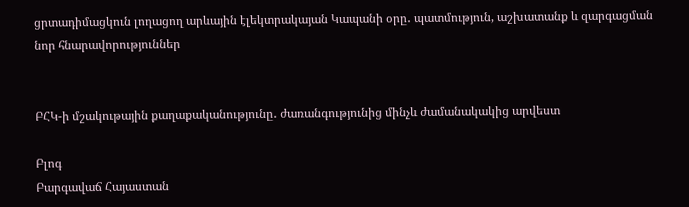ցրտադիմացկուն լողացող արևային էլեկտրակայան Կապանի օրը․ պատմություն, աշխատանք և զարգացման նոր հնարավորություններ


ԲՀԿ-ի մշակութային քաղաքականությունը․ ժառանգությունից մինչև ժամանակակից արվեստ

Բլոգ
Բարգավաճ Հայաստան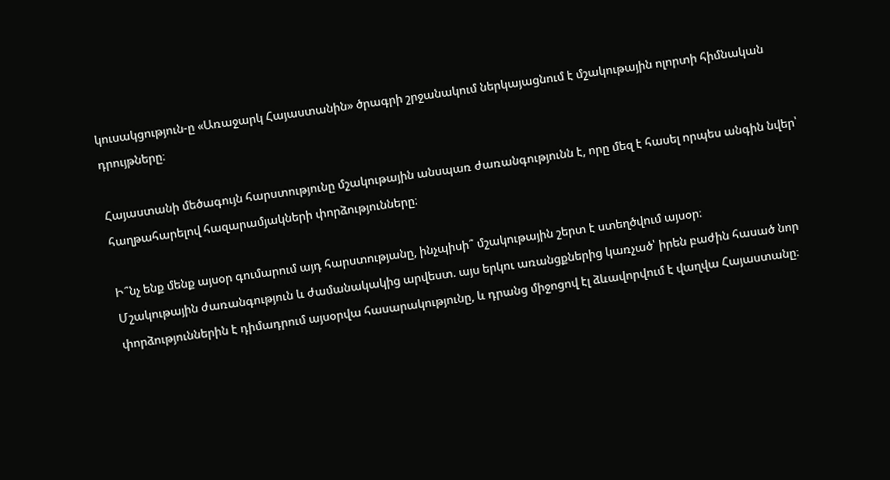կուսակցություն-ը «Առաջարկ Հայաստանին» ծրագրի շրջանակում ներկայացնում է մշակութային ոլորտի հիմնական դրույթները։

Հայաստանի մեծագույն հարստությունը մշակութային անսպառ ժառանգությունն է, որը մեզ է հասել որպես անգին նվեր՝ հաղթահարելով հազարամյակների փորձությունները։

Ի՞նչ ենք մենք այսօր գումարում այդ հարստությանը, ինչպիսի՞ մշակութային շերտ է ստեղծվում այսօր։
Մշակութային ժառանգություն և ժամանակակից արվեստ. այս երկու առանցքներից կառչած՝ իրեն բաժին հասած նոր փորձություններին է դիմադրում այսօրվա հասարակությունը, և դրանց միջոցով էլ ձևավորվում է վաղվա Հայաստանը։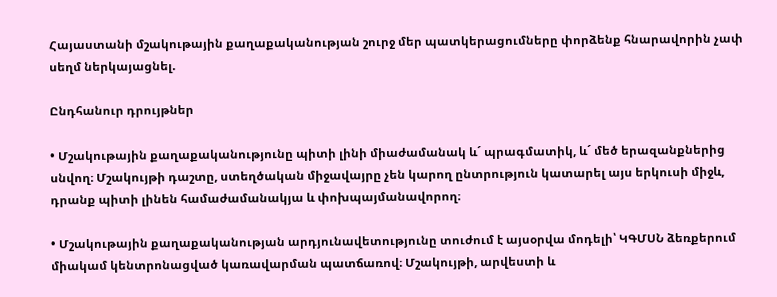Հայաստանի մշակութային քաղաքականության շուրջ մեր պատկերացումները փորձենք հնարավորին չափ սեղմ ներկայացնել.

Ընդհանուր դրույթներ

• Մշակութային քաղաքականությունը պիտի լինի միաժամանակ և´ պրագմատիկ, և´ մեծ երազանքներից սնվող։ Մշակույթի դաշտը, ստեղծական միջավայրը չեն կարող ընտրություն կատարել այս երկուսի միջև, դրանք պիտի լինեն համաժամանակյա և փոխպայմանավորող։

• Մշակութային քաղաքականության արդյունավետությունը տուժում է այսօրվա մոդելի՝ ԿԳՄՍՆ ձեռքերում միակամ կենտրոնացված կառավարման պատճառով։ Մշակույթի, արվեստի և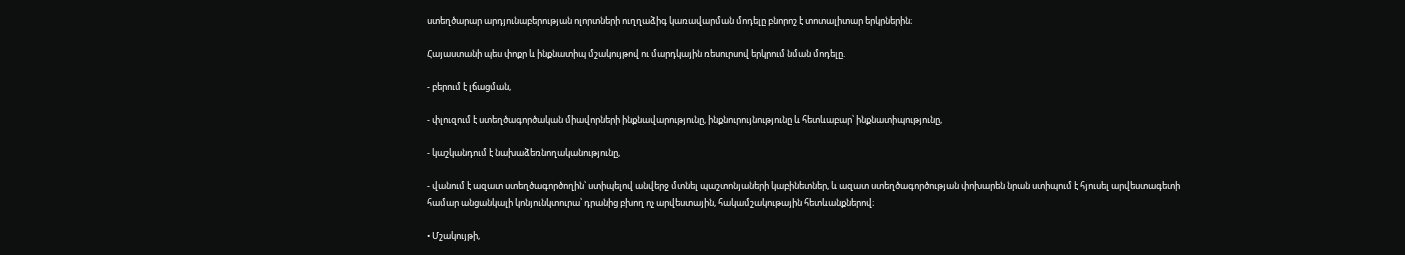ստեղծարար արդյունաբերության ոլորտների ուղղաձիգ կառավարման մոդելը բնորոշ է տոտալիտար երկրներին։

Հայաստանի պես փոքր և ինքնատիպ մշակույթով ու մարդկային ռեսուրսով երկրում նման մոդելը.

- բերում է լճացման,

- փլուզում է ստեղծագործական միավորների ինքնավարությունը, ինքնուրույնությունը և հետևաբար՝ ինքնատիպությունը,

- կաշկանդում է նախաձեռնողականությունը,

- վանում է ազատ ստեղծագործողին՝ ստիպելով անվերջ մտնել պաշտոնյաների կաբինետներ, և ազատ ստեղծագործության փոխարեն նրան ստիպում է հյուսել արվեստագետի համար անցանկալի կոնյունկտուրա՝ դրանից բխող ոչ արվեստային, հակամշակութային հետևանքներով։

• Մշակույթի,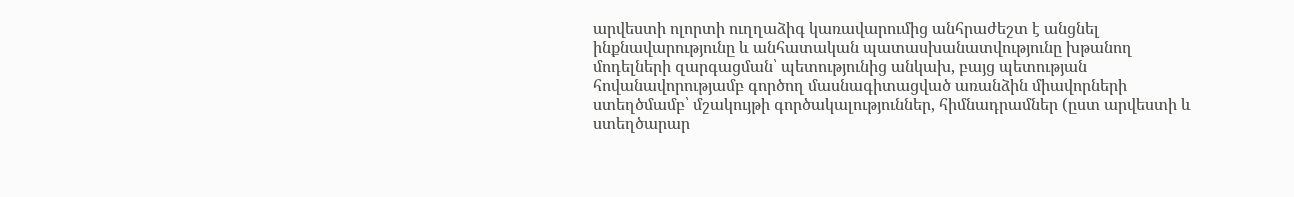արվեստի ոլորտի ուղղաձիգ կառավարումից անհրաժեշտ է անցնել ինքնավարությունը և անհատական պատասխանատվությունը խթանող մոդելների զարգացման՝ պետությունից անկախ, բայց պետության հովանավորությամբ գործող մասնագիտացված առանձին միավորների ստեղծմամբ՝ մշակույթի գործակալություններ, հիմնադրամներ (ըստ արվեստի և ստեղծարար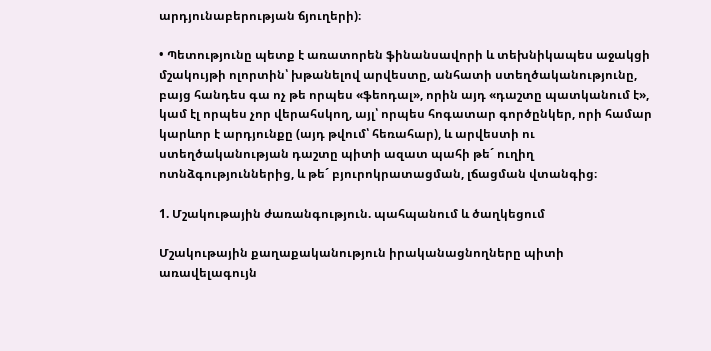արդյունաբերության ճյուղերի)։

• Պետությունը պետք է առատորեն ֆինանսավորի և տեխնիկապես աջակցի մշակույթի ոլորտին՝ խթանելով արվեստը, անհատի ստեղծականությունը, բայց հանդես գա ոչ թե որպես «ֆեոդալ», որին այդ «դաշտը պատկանում է», կամ էլ որպես չոր վերահսկող, այլ՝ որպես հոգատար գործընկեր, որի համար կարևոր է արդյունքը (այդ թվում՝ հեռահար), և արվեստի ու ստեղծականության դաշտը պիտի ազատ պահի թե´ ուղիղ ոտնձգություններից, և թե´ բյուրոկրատացման, լճացման վտանգից։

1. Մշակութային ժառանգություն. պահպանում և ծաղկեցում

Մշակութային քաղաքականություն իրականացնողները պիտի առավելագույն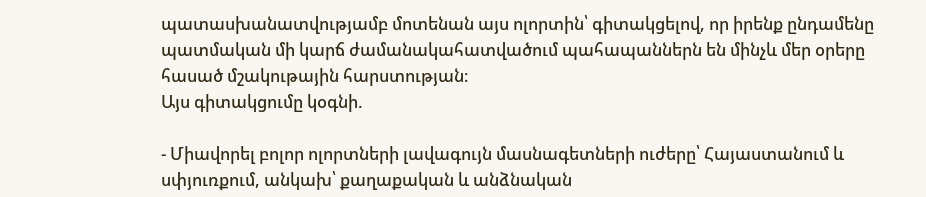պատասխանատվությամբ մոտենան այս ոլորտին՝ գիտակցելով, որ իրենք ընդամենը պատմական մի կարճ ժամանակահատվածում պահապաններն են մինչև մեր օրերը հասած մշակութային հարստության։
Այս գիտակցումը կօգնի.

- Միավորել բոլոր ոլորտների լավագույն մասնագետների ուժերը՝ Հայաստանում և սփյուռքում, անկախ՝ քաղաքական և անձնական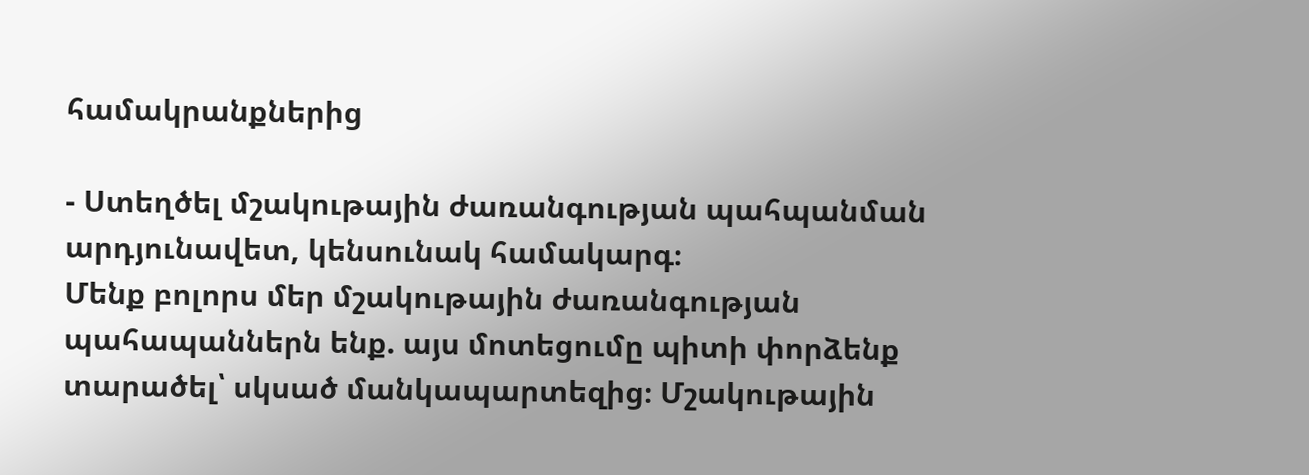համակրանքներից

- Ստեղծել մշակութային ժառանգության պահպանման արդյունավետ, կենսունակ համակարգ։
Մենք բոլորս մեր մշակութային ժառանգության պահապաններն ենք. այս մոտեցումը պիտի փորձենք տարածել՝ սկսած մանկապարտեզից։ Մշակութային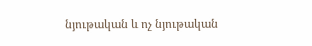նյութական և ոչ նյութական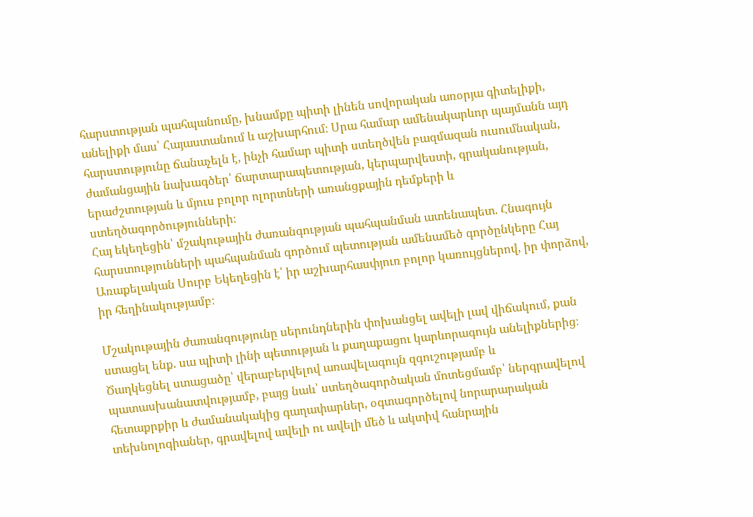հարստության պահպանումը, խնամքը պիտի լինեն սովորական առօրյա գիտելիքի, անելիքի մաս՝ Հայաստանում և աշխարհում։ Սրա համար ամենակարևոր պայմանն այդ հարստությունը ճանաչելն է, ինչի համար պիտի ստեղծվեն բազմազան ուսումնական, ժամանցային նախագծեր՝ ճարտարապետության, կերպարվեստի, գրականության, երաժշտության և մյուս բոլոր ոլորտների առանցքային դեմքերի և ստեղծագործությունների։
Հայ եկեղեցին՝ մշակութային ժառանգության պահպանման ատենապետ. Հնագույն հարստությունների պահպանման գործում պետության ամենամեծ գործընկերը Հայ Առաքելական Սուրբ Եկեղեցին է՝ իր աշխարհասփյուռ բոլոր կառույցներով, իր փորձով, իր հեղինակությամբ։

Մշակութային ժառանգությունը սերունդներին փոխանցել ավելի լավ վիճակում, քան ստացել ենք. սա պիտի լինի պետության և քաղաքացու կարևորագույն անելիքներից։ Ծաղկեցնել ստացածը՝ վերաբերվելով առավելագույն զգուշությամբ և պատասխանատվությամբ, բայց նաև՝ ստեղծագործական մոտեցմամբ՝ ներգրավելով հետաքրքիր և ժամանակակից գաղափարներ, օգտագործելով նորարարական տեխնոլոգիաներ, գրավելով ավելի ու ավելի մեծ և ակտիվ հանրային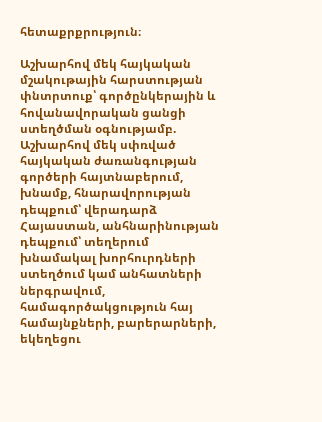հետաքրքրություն։

Աշխարհով մեկ հայկական մշակութային հարստության փնտրտուք՝ գործընկերային և հովանավորական ցանցի ստեղծման օգնությամբ. Աշխարհով մեկ սփռված հայկական ժառանգության գործերի հայտնաբերում, խնամք, հնարավորության դեպքում՝ վերադարձ Հայաստան, անհնարինության դեպքում՝ տեղերում խնամակալ խորհուրդների ստեղծում կամ անհատների ներգրավում, համագործակցություն հայ համայնքների, բարերարների, եկեղեցու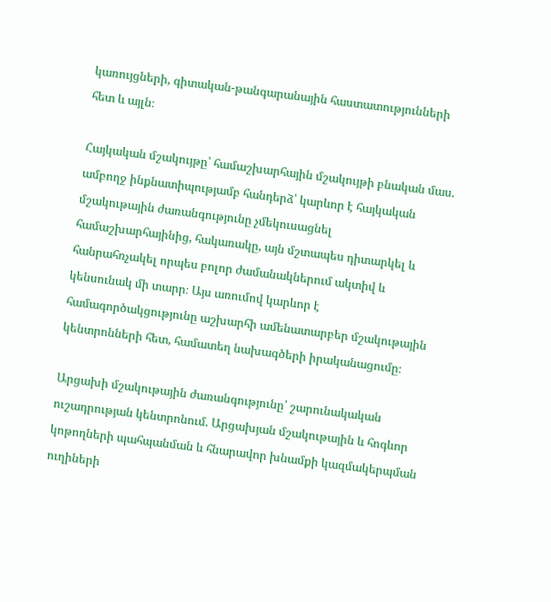կառույցների, գիտական-թանգարանային հաստատությունների հետ և այլն։

Հայկական մշակույթը՝ համաշխարհային մշակույթի բնական մաս. ամբողջ ինքնատիպությամբ հանդերձ՝ կարևոր է հայկական մշակութային ժառանգությունը չմեկուսացնել համաշխարհայինից, հակառակը, այն մշտապես դիտարկել և հանրահռչակել որպես բոլոր ժամանակներում ակտիվ և կենսունակ մի տարր։ Այս առումով կարևոր է համագործակցությունը աշխարհի ամենատարբեր մշակութային կենտրոնների հետ, համատեղ նախագծերի իրականացումը։

Արցախի մշակութային ժառանգությունը՝ շարունակական ուշադրության կենտրոնում. Արցախյան մշակութային և հոգևոր կոթողների պահպանման և հնարավոր խնամքի կազմակերպման ուղիների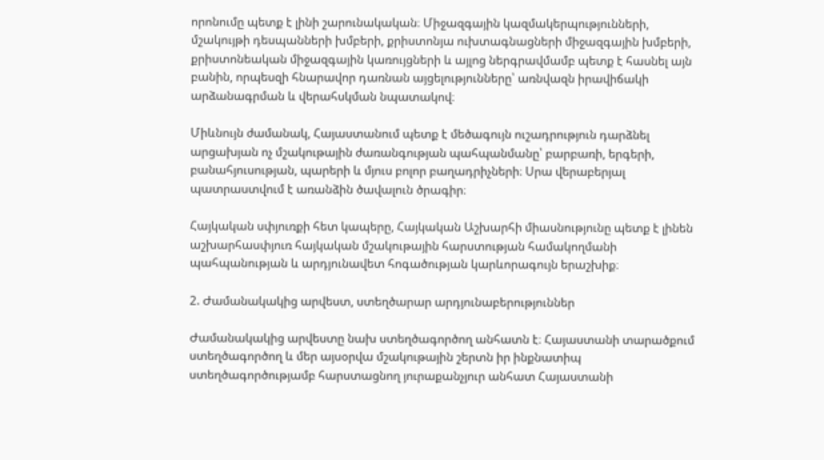որոնումը պետք է լինի շարունակական։ Միջազգային կազմակերպությունների, մշակույթի դեսպանների խմբերի, քրիստոնյա ուխտագնացների միջազգային խմբերի, քրիստոնեական միջազգային կառույցների և այլոց ներգրավմամբ պետք է հասնել այն բանին, որպեսզի հնարավոր դառնան այցելությունները՝ առնվազն իրավիճակի արձանագրման և վերահսկման նպատակով։

Միևնույն ժամանակ, Հայաստանում պետք է մեծագույն ուշադրություն դարձնել արցախյան ոչ մշակութային ժառանգության պահպանմանը՝ բարբառի, երգերի, բանահյուսության, պարերի և մյուս բոլոր բաղադրիչների։ Սրա վերաբերյալ պատրաստվում է առանձին ծավալուն ծրագիր։

Հայկական սփյուռքի հետ կապերը, Հայկական Աշխարհի միասնությունը պետք է լինեն աշխարհասփյուռ հայկական մշակութային հարստության համակողմանի պահպանության և արդյունավետ հոգածության կարևորագույն երաշխիք։

2. Ժամանակակից արվեստ, ստեղծարար արդյունաբերություններ

Ժամանակակից արվեստը նախ ստեղծագործող անհատն է։ Հայաստանի տարածքում ստեղծագործող և մեր այսօրվա մշակութային շերտն իր ինքնատիպ ստեղծագործությամբ հարստացնող յուրաքանչյուր անհատ Հայաստանի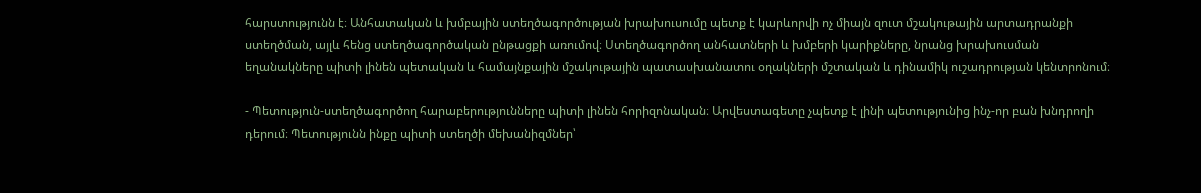հարստությունն է։ Անհատական և խմբային ստեղծագործության խրախուսումը պետք է կարևորվի ոչ միայն զուտ մշակութային արտադրանքի ստեղծման, այլև հենց ստեղծագործական ընթացքի առումով։ Ստեղծագործող անհատների և խմբերի կարիքները, նրանց խրախուսման եղանակները պիտի լինեն պետական և համայնքային մշակութային պատասխանատու օղակների մշտական և դինամիկ ուշադրության կենտրոնում։

- Պետություն-ստեղծագործող հարաբերությունները պիտի լինեն հորիզոնական։ Արվեստագետը չպետք է լինի պետությունից ինչ-որ բան խնդրողի դերում։ Պետությունն ինքը պիտի ստեղծի մեխանիզմներ՝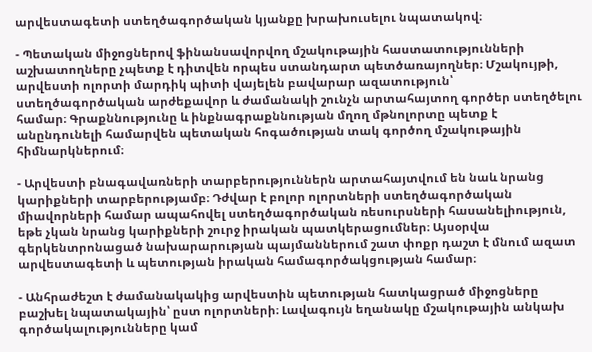արվեստագետի ստեղծագործական կյանքը խրախուսելու նպատակով։

- Պետական միջոցներով ֆինանսավորվող մշակութային հաստատությունների աշխատողները չպետք է դիտվեն որպես ստանդարտ պետծառայողներ։ Մշակույթի, արվեստի ոլորտի մարդիկ պիտի վայելեն բավարար ազատություն՝ ստեղծագործական արժեքավոր և ժամանակի շունչն արտահայտող գործեր ստեղծելու համար։ Գրաքննությունը և ինքնագրաքննության մղող մթնոլորտը պետք է անընդունելի համարվեն պետական հոգածության տակ գործող մշակութային հիմնարկներում։

- Արվեստի բնագավառների տարբերություններն արտահայտվում են նաև նրանց կարիքների տարբերությամբ։ Դժվար է բոլոր ոլորտների ստեղծագործական միավորների համար ապահովել ստեղծագործական ռեսուրսների հասանելիություն, եթե չկան նրանց կարիքների շուրջ իրական պատկերացումներ։ Այսօրվա գերկենտրոնացած նախարարության պայմաններում շատ փոքր դաշտ է մնում ազատ արվեստագետի և պետության իրական համագործակցության համար։

- Անհրաժեշտ է ժամանակակից արվեստին պետության հատկացրած միջոցները բաշխել նպատակային՝ ըստ ոլորտների։ Լավագույն եղանակը մշակութային անկախ գործակալությունները կամ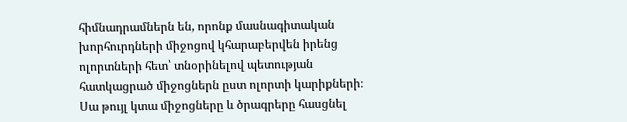հիմնադրամներն են, որոնք մասնագիտական խորհուրդների միջոցով կհարաբերվեն իրենց ոլորտների հետ՝ տնօրինելով պետության հատկացրած միջոցներն ըստ ոլորտի կարիքների։ Սա թույլ կտա միջոցները և ծրագրերը հասցնել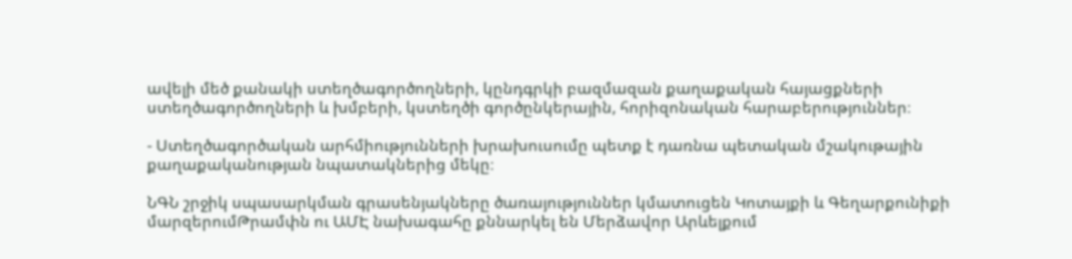ավելի մեծ քանակի ստեղծագործողների, կընդգրկի բազմազան քաղաքական հայացքների ստեղծագործողների և խմբերի, կստեղծի գործընկերային, հորիզոնական հարաբերություններ։

- Ստեղծագործական արհմիությունների խրախուսումը պետք է դառնա պետական մշակութային քաղաքականության նպատակներից մեկը։

ՆԳՆ շրջիկ սպասարկման գրասենյակները ծառայություններ կմատուցեն Կոտայքի և Գեղարքունիքի մարզերումԹրամփն ու ԱՄԷ նախագահը քննարկել են Մերձավոր Արևելքում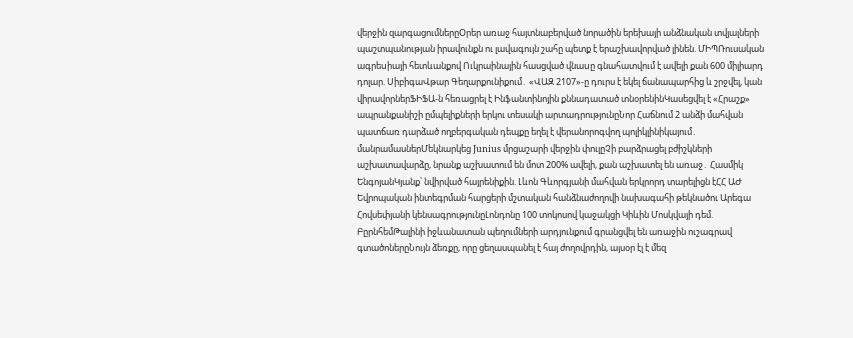վերջին զարգացումներըՕրեր առաջ հայտնաբերված նորածին երեխայի անձնական տվյալների պաշտպանության իրավունքն ու լավագույն շահը պետք է երաշխավորված լինեն. ՄԻՊՌուսական ագրեuիայի հետևանքով Ուկրաինային հասցված վնաuը գնահատվում է ավելի քան 600 միլիարդ դոլար. ՍիբիգաՎթար Գեղարքունիքում․ «ՎԱԶ 2107»-ը դուրս է եկել ճանապարհից և շրջվել, կան վիրավորներՖԻՖԱ-ն հեռացրել է Ինֆանտինոյին քննադատած տնօրենինԿասեցվել է «Հրաշք» ապրանքանիշի ըմպելիքների երկու տեսակի արտադրությունըՆոր Հաճնում 2 անձի մահվան պատճառ դարձած ողբերգական դեպքը եղել է վերանորոգվող պոլիկլինիկայում․ մանրամասներՄեկնարկեց Junius մրցաշարի վերջին փուլըՉի բարձրացել բժիշկների աշխատավարձը, նրանք աշխատում են մոտ 200% ավելի, քան աշխատել են առաջ․ Հասմիկ ԵնգոյանԿյանք՝ նվիրված հայրենիքին. Լևոն Գևորգյանի մահվան երկրորդ տարելիցն էՀՀ ԱԺ Եվրոպական ինտեգրման հարցերի մշտական հանձնաժողովի նախագահի թեկնածու Արեգա Հովսեփյանի կենսագրությունըԼոնդոնը 100 տոկոսով կաջակցի Կիևին Մոսկվայի դեմ. ԲըրնհեմԹալինի իջևանատան պեղումների արդյունքում գրանցվել են առաջին ուշագրավ գտածոներըՆույն ձեռքը, որը ցեղասպանել է հայ ժողովրդին, այսօր էլ է մեզ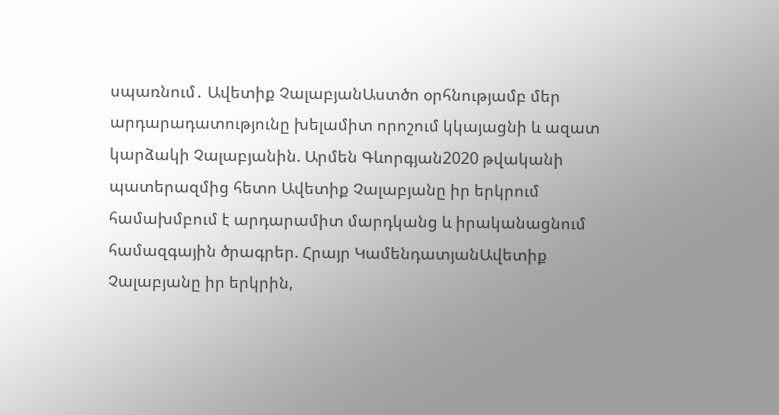սպառնում․ Ավետիք ՉալաբյանԱստծո օրհնությամբ մեր արդարադատությունը խելամիտ որոշում կկայացնի և ազատ կարձակի Չալաբյանին. Արմեն Գևորգյան2020 թվականի պատերազմից հետո Ավետիք Չալաբյանը իր երկրում համախմբում է արդարամիտ մարդկանց և իրականացնում համազգային ծրագրեր. Հրայր ԿամենդատյանԱվետիք Չալաբյանը իր երկրին,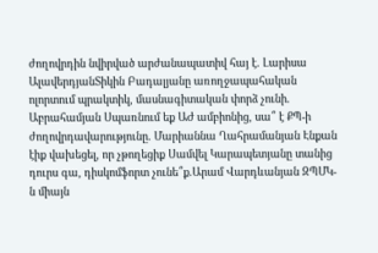ժողովրդին նվիրված արժանապատիվ հայ է. Լարիսա ԱլավերդյանՏիկին Բադալյանը առողջապահական ոլորտում պրակտիկ, մասնագիտական փորձ չունի. Աբրահամյան Սպառնում եք ԱԺ ամբիոնից, սա՞ է ՔՊ-ի ժողովրդավարությունը. Մարիաննա Ղահրամանյան Էնքան էիք վախեցել, որ չթողեցիք Սամվել Կարապետյանը տանից դուրս գա, դիսկոմֆորտ չունե՞ք.Արամ Վարդևանյան ԶՊՄԿ-ն միայն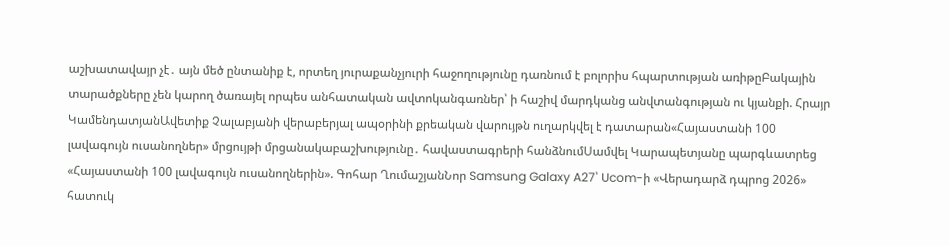աշխատավայր չէ․ այն մեծ ընտանիք է, որտեղ յուրաքանչյուրի հաջողությունը դառնում է բոլորիս հպարտության առիթըԲակային տարածքները չեն կարող ծառայել որպես անհատական ավտոկանգառներ՝ ի հաշիվ մարդկանց անվտանգության ու կյանքի. Հրայր ԿամենդատյանԱվետիք Չալաբյանի վերաբերյալ ապօրինի քրեական վարույթն ուղարկվել է դատարան«Հայաստանի 100 լավագույն ուսանողներ» մրցույթի մրցանակաբաշխությունը․ հավաստագրերի հանձնումՍամվել Կարապետյանը պարգևատրեց «Հայաստանի 100 լավագույն ուսանողներին». Գոհար ՂումաշյանՆոր Samsung Galaxy A27՝ Ucom-ի «Վերադարձ դպրոց 2026» հատուկ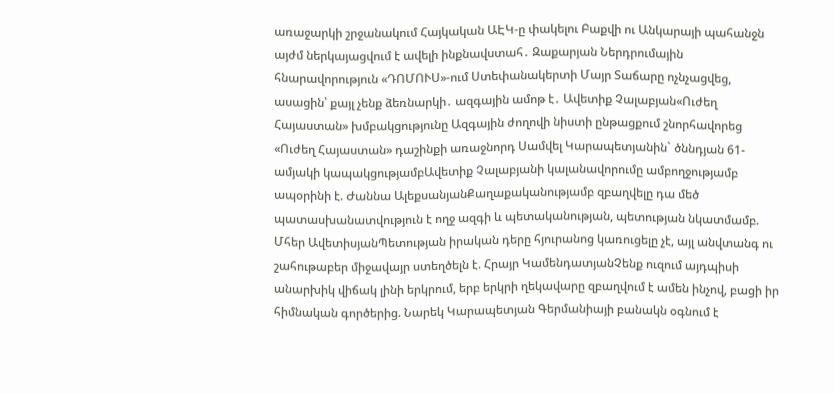առաջարկի շրջանակում Հայկական ԱԷԿ-ը փակելու Բաքվի ու Անկարայի պահանջն այժմ ներկայացվում է ավելի ինքնավստահ․ Զաքարյան Ներդրումային հնարավորություն «ԴՈՄՈՒՍ»-ում Ստեփանակերտի Մայր Տաճարը ոչնչացվեց, ասացին՝ քայլ չենք ձեռնարկի․ ազգային ամոթ է․ Ավետիք Չալաբյան«Ուժեղ Հայաստան» խմբակցությունը Ազգային ժողովի նիստի ընթացքում շնորհավորեց «Ուժեղ Հայաստան» դաշինքի առաջնորդ Սամվել Կարապետյանին` ծննդյան 61-ամյակի կապակցությամբԱվետիք Չալաբյանի կալանավորումը ամբողջությամբ ապօրինի է. Ժաննա ԱլեքսանյանՔաղաքականությամբ զբաղվելը դա մեծ պատասխանատվություն է ողջ ազգի և պետականության, պետության նկատմամբ. Մհեր ԱվետիսյանՊետության իրական դերը հյուրանոց կառուցելը չէ, այլ անվտանգ ու շահութաբեր միջավայր ստեղծելն է. Հրայր ԿամենդատյանՉենք ուզում այդպիսի անարխիկ վիճակ լինի երկրում, երբ երկրի ղեկավարը զբաղվում է ամեն ինչով, բացի իր հիմնական գործերից. Նարեկ Կարապետյան Գերմանիայի բանակն օգնում է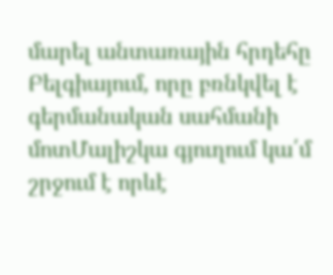մարել անտառային հրդեհը Բելգիայում, որը բռնկվել է գերմանական սահմանի մոտՄալիշկա գյուղում կա՛մ շրջում է որևէ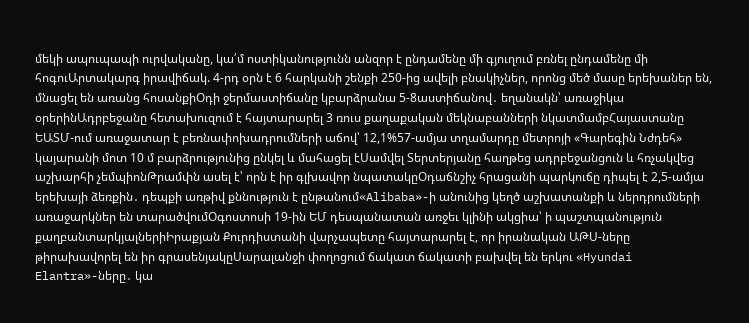մեկի ապուպապի ուրվականը, կա՛մ ոստիկանությունն անզոր է ընդամենը մի գյուղում բռնել ընդամենը մի հոգուԱրտակարգ իրավիճակ. 4-րդ օրն է 6 հարկանի շենքի 250-ից ավելի բնակիչներ, որոնց մեծ մասը երեխաներ են, մնացել են առանց հոսանքիՕդի ջերմաստիճանը կբարձրանա 5-8աստիճանով․ եղանակն՝ առաջիկա օրերինԱդրբեջանը հետախուզում է հայտարարել 3 ռուս քաղաքական մեկնաբանների նկատմամբՀայաստանը ԵԱՏՄ-ում առաջատար է բեռնափոխադրումների աճով՝ 12,1%57-ամյա տղամարդը մետրոյի «Գարեգին Նժդեհ» կայարանի մոտ 10 մ բարձրությունից ընկել և մահացել էՍամվել Տերտերյանը հաղթեց ադրբեջանցուն և հռչակվեց աշխարհի չեմպիոնԹրամփն ասել է՝ որն է իր գլխավոր նպատակըՕդաճնշիչ հրացանի պարկուճը դիպել է 2,5-ամյա երեխայի ձեռքին․ դեպքի առթիվ քննություն է ընթանում«Alibaba»-ի անունից կեղծ աշխատանքի և ներդրումների առաջարկներ են տարածվումՕգոստոսի 19-ին ԵՄ դեսպանատան առջեւ կլինի ակցիա՝ ի պաշտպանություն քաղբանտարկյալներիԻրաքյան Քուրդիստանի վարչապետը հայտարարել է, որ իրանական ԱԹՍ-ները թիրախավորել են իր գրասենյակըՍարալանջի փողոցում ճակատ ճակատի բախվել են երկու «Hyundai Elantra»-ները․ կա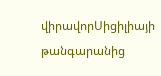վիրավորՍիցիլիայի թանգարանից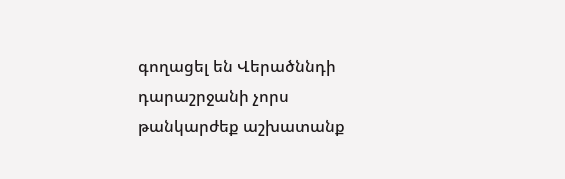գողացել են Վերածննդի դարաշրջանի չորս թանկարժեք աշխատանք